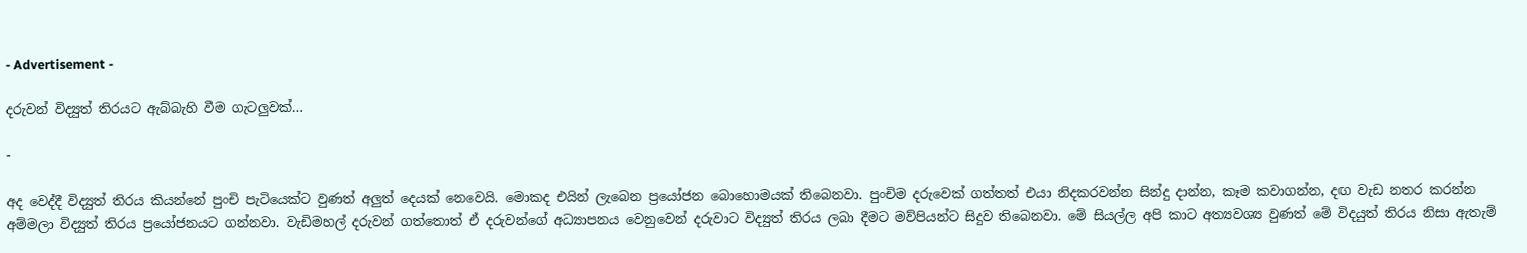- Advertisement -

දරුවන් විද්‍යුත් තිරයට ඇබ්බැහි වීම ගැටලුවක්…

-

අද වෙද්දී විද්‍යුත් තිරය කියන්නේ පුංචි පැටියෙක්ට වුණත් අලුත් දෙයක් නෙවෙයි. මොකද එයින් ලැබෙන ප්‍රයෝජන බොහොමයක් තිබෙනවා. පුංචිම දරුවෙක් ගත්තත් එයා නිදකරවන්න සින්දු දාන්න, කෑම කවාගන්න, දඟ වැඩ නතර කරන්න අම්මලා විද්‍යුත් තිරය ප්‍රයෝජනයට ගන්නවා. වැඩිමහල් දරුවන් ගත්තොත් ඒ දරුවන්ගේ අධ්‍යාපනය වෙනුවෙන් දරුවාට විද්‍යුත් තිරය ලබා දීමට මව්පියන්ට සිදුව තිබෙනවා. මේ සියල්ල අපි කාට අත්‍යවශ්‍ය වුණත් මේ විදයුත් තිරය නිසා ඇතැම්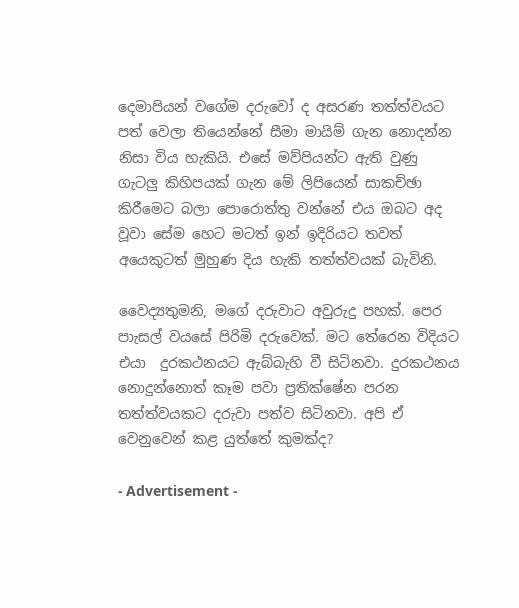දෙමාපියන් වගේම දරුවෝ ද අසරණ තත්ත්වයට පත් වෙලා තියෙන්නේ සීමා මායිම් ගැන නොදන්න නිසා විය හැකියි. එසේ මව්පියන්ට ඇති වුණු ගැටලු කිහිපයක් ගැන මේ ලිපියෙන් සාකච්ඡා කිරීමෙට බලා පොරොත්තු වන්නේ එය ඔබට අද වූවා සේම හෙට මටත් ඉන් ඉදිරියට තවත් අයෙකුටත් මුහුණ දිය හැකි තත්ත්වයක් බැවිනි.

වෛද්‍යතුමනි, මගේ දරුවාට අවුරුදු පහක්. පෙර පාැසල් වයසේ පිරිමි දරුවෙක්. මට තේරෙන විදියට එයා  දුරකථනයට ඇබ්බැහි වී සිටිනවා. දුරකථනය නොදුන්නොත් කෑම පවා ප්‍රතික්ෂේන පරන තත්ත්වයකට දරුවා පත්ව සිටිනවා. අපි ඒ වෙනුවෙන් කළ යුත්තේ කුමක්ද?

- Advertisement -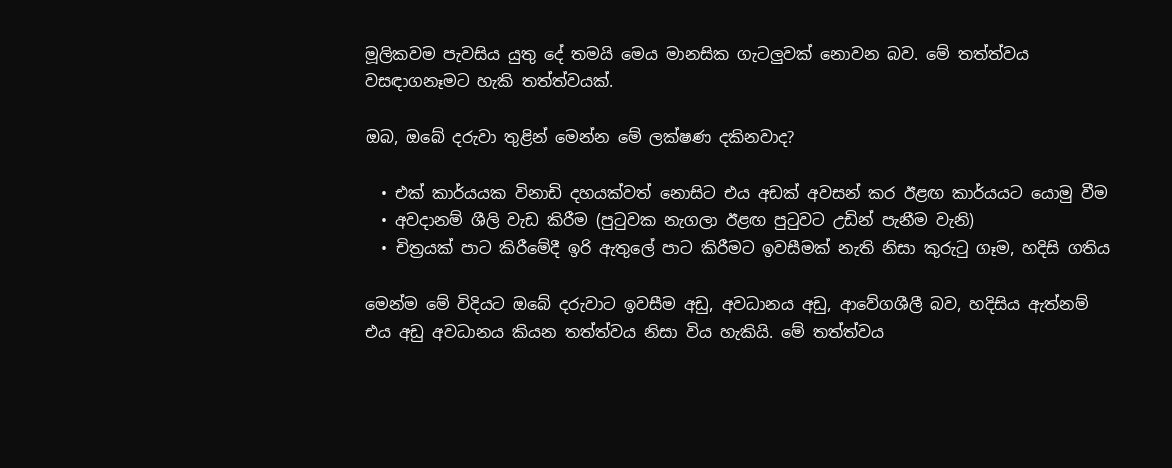මූලිකවම පැවසිය යුතු දේ තමයි මෙය මානසික ගැටලුවක් නොවන බව. මේ තත්ත්වය වසඳාගනෑමට හැකි තත්ත්වයක්.

ඔබ, ඔබේ දරුවා තුළින් මෙන්න මේ ලක්ෂණ දකිනවාද?

  • එක් කාර්යයක විනාඩි දහයක්වත් නොසි‍ට එය අඩක් අවසන් කර ඊළඟ කාර්යයට යොමු වීම
  • අවදානම් ශීලි වැඩ කිරීම (පුටුවක නැගලා ඊළඟ පුටුවට උඩින් පැනීම වැනි)
  • චිත්‍රයක් පාට කිරීමේදී ඉරි ඇතුලේ පාට කිරීමට ඉවසීමක් නැති නිසා කුරුටු ගෑම, හදිසි ගතිය

මෙන්ම මේ විදියට ඔබේ දරුවාට ඉවසීම අඩු, අවධානය අඩු, ආවේගශීලී බව, හදිසිය ඇත්නම් එය අඩු අවධානය කියන තත්ත්වය නිසා විය හැකියි. මේ තත්ත්වය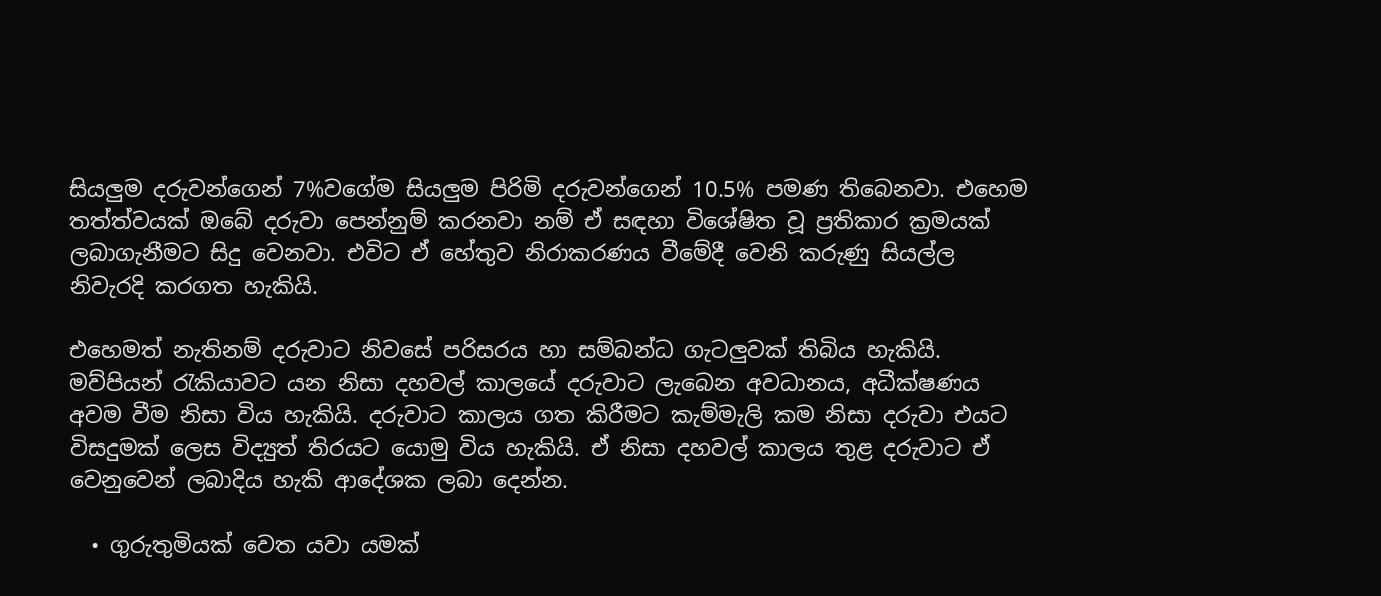සියලුම දරුවන්ගෙන් 7%වගේම සියලුම පිරිමි දරුවන්ගෙන් 10.5% පමණ තිබෙනවා. එහෙම තත්ත්වයක් ඔබේ දරුවා පෙන්නුම් කරනවා නම් ඒ සඳහා විශේෂිත වූ ප්‍රතිකාර ක්‍රමයක් ලබාගැනීමට සිදු වෙනවා. එවිට ඒ හේතුව නිරාකරණය වීමේදී වෙනි කරුණු සියල්ල නිවැරදි කරගත හැකියි.

එහෙමත් නැතිනම් දරුවාට නිවසේ පරිසරය හා සම්බන්ධ ගැටලුවක් තිබිය හැකියි. මව්පියන් රැකියාවට යන නිසා දහවල් කාලයේ දරුවාට ලැබෙන අවධානය, අධීක්ෂණය අවම වීම නිසා විය හැකියි. දරුවාට කාලය ගත කිරීමට කැම්මැලි කම නිසා දරුවා එයට විසදුමක් ලෙස විද්‍යුත් තිරයට යොමු විය හැකියි. ඒ නිසා දහවල් කාලය තුළ දරුවාට ඒ වෙනුවෙන් ලබාදිය හැකි ආදේශක ලබා දෙන්න.

  • ගුරුතුමියක් වෙත යවා යමක්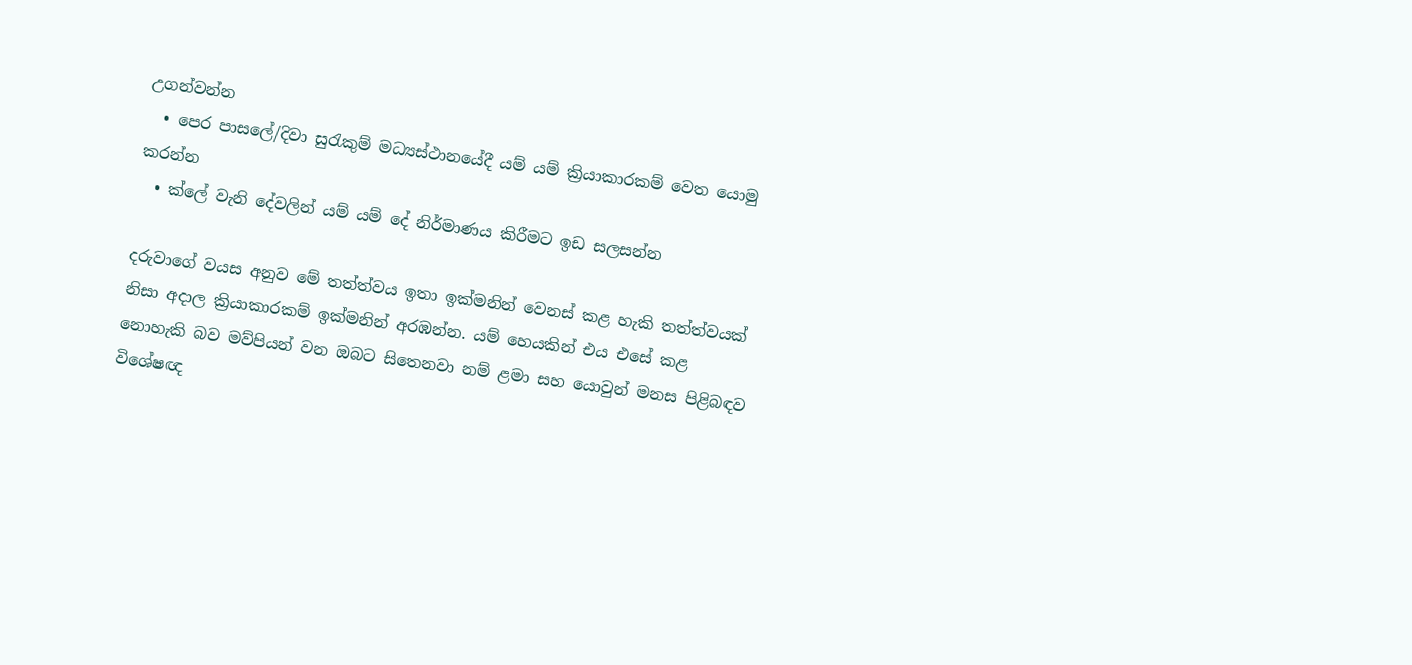උගන්වන්න
  • පෙර පාසලේ/දිවා සුරැකුම් මධ්‍යස්ථානයේදී යම් යම් ක්‍රියාකාරකම් වෙත යොමු කරන්න
  • ක්ලේ වැනි දේවලින් යම් යම් දේ නිර්මාණය කිරීමට ඉඩ සලසන්න

දරුවාගේ වයස අනුව මේ තත්ත්වය ඉතා ඉක්මනින් වෙනස් කළ හැකි තත්ත්වයක් නිසා අදාල ක්‍රියාකාරකම් ඉක්මනින් අරඹන්න. යම් හෙයකින් එය එසේ කළ නොහැකි බව මව්පියන් වන ඔබට සිතෙනවා නම් ළමා සහ යොවුන් මනස පිළිබඳව විශේෂඥ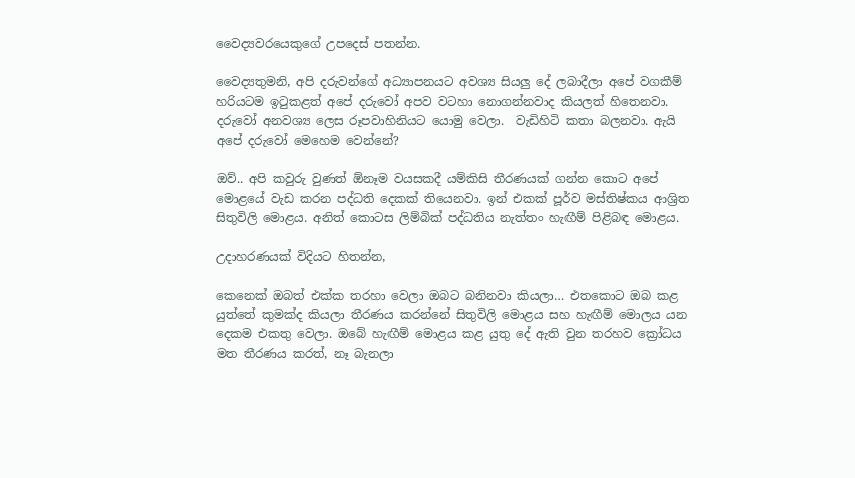වෛද්‍යවරයෙකුගේ උපදෙස් පතන්න.

වෛද්‍යතුමනි, අපි දරුවන්ගේ අධ්‍යාපනයට අවශ්‍ය සියලු දේ ලබාදීලා අපේ වගකීම් හරියටම ඉටුකළත් අපේ දරුවෝ අපව වටහා නොගන්නවාද කියලත් හිතෙනවා. දරුවෝ අනවශ්‍ය ලෙස රූපවාහිනියට යොමු වෙලා.  වැඩිහිටි කතා බලනවා. ඇයි අපේ දරුවෝ මෙහෙම වෙන්නේ?

ඔව්.. අපි කවුරු වුණත් ඕනෑම වයසකදී යම්කිසි තීරණයක් ගන්න කොට අපේ මොළයේ වැඩ කරන පද්ධති දෙකක් තියෙනවා. ඉන් එකක් පූර්ව මස්තිෂ්කය ආශ්‍රිත සිතුවිලි මොළය. අනිත් කොටස ලිම්බික් පද්ධතිය නැත්තං හැඟීම් පිළිබඳ මොළය.

උදාහරණයක් විදියට හිතන්න,

කෙනෙක් ඔබත් එක්ක තරහා වෙලා ඔබට බනිනවා කියලා… එතකොට ඔබ කළ යුත්තේ කුමක්ද කියලා තීරණය කරන්නේ සිතුවිලි මොළය සහ හැඟීම් මොලය යන දෙකම එකතු වෙලා. ඔබේ හැඟීම් මොළය කළ යුතු දේ ඇති වුන තරහව ක්‍රෝධය මත තීරණය කරත්, නෑ බැනලා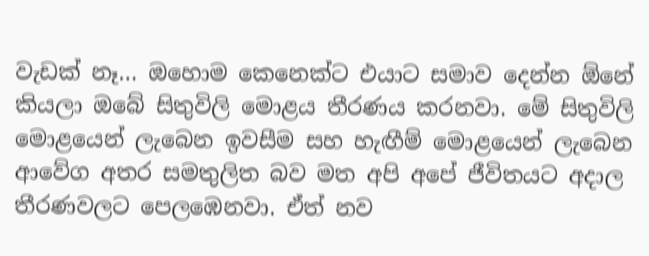වැඩක් නෑ… ඔහොම කෙනෙක්ට එයාට සමාව දෙන්න ඕනේ කියලා ඔබේ සිතුවිලි මොළය තීරණය කරනවා. මේ සිතුවිලි මොළයෙන් ලැබෙන ඉවසීම සහ හැඟීම් මොළයෙන් ලැබෙන ආවේග අතර සමතුලිත බව මත අපි අපේ ජීවිතයට අදාල තීරණවලට පෙලඹෙනවා. ඒත් නව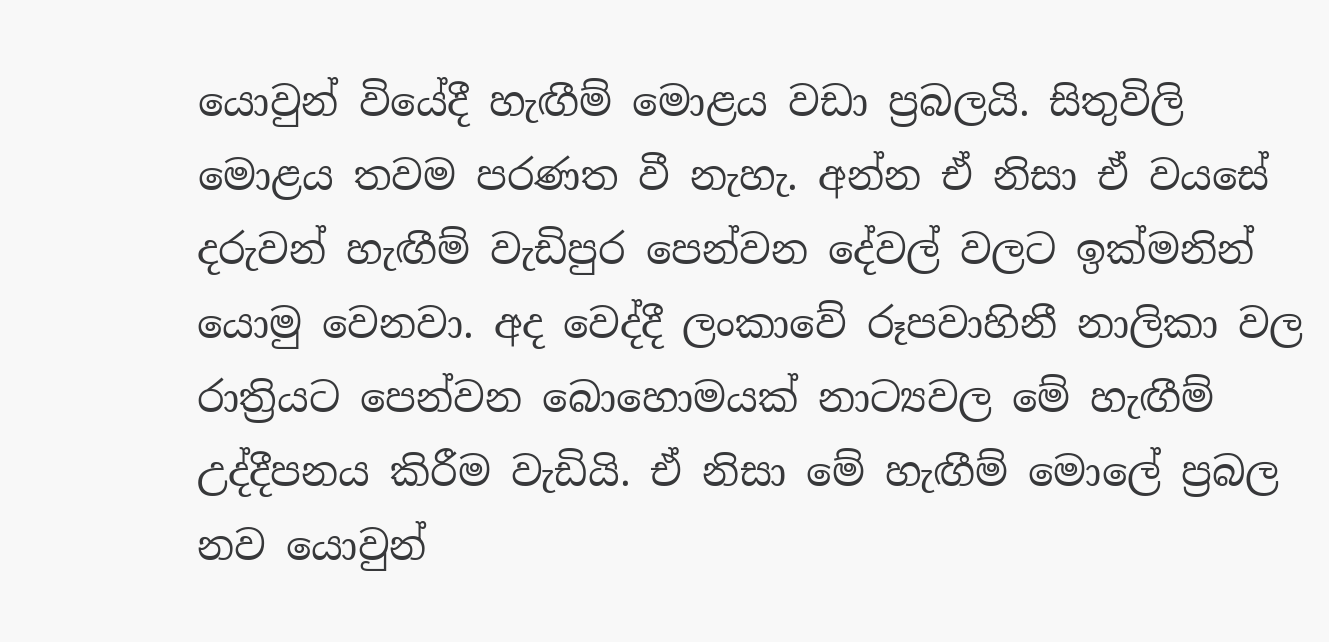යොවුන් වියේදී හැඟීම් මොළය වඩා ප්‍රබලයි. සිතුවිලි මොළය තවම පරණත වී නැහැ. අන්න ඒ නිසා ඒ වයසේ දරුවන් හැඟීම් වැඩිපුර පෙන්වන දේවල් වලට ඉක්මනින් යොමු වෙනවා. අද වෙද්දී ලංකාවේ රූපවාහිනී නාලිකා වල රාත්‍රියට පෙන්වන බොහොමයක් නාට්‍යවල මේ හැඟීම් උද්දීපනය කිරීම වැඩියි. ඒ නිසා මේ හැඟීම් මොලේ ප්‍රබල නව යොවුන්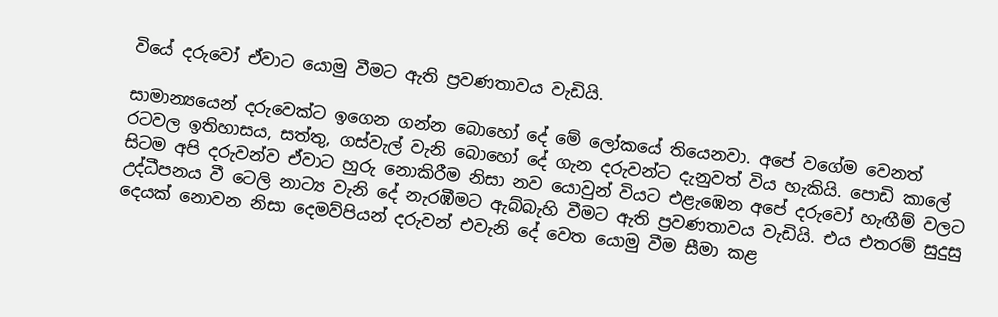වියේ දරුවෝ ඒවාට යොමු වීමට ඇති ප්‍රවණතාවය වැඩියි.

සාමාන්‍යයෙන් දරුවෙක්ට ‍ඉගෙන ගන්න බොහෝ දේ මේ ලෝකයේ තියෙනවා. අපේ වගේම වෙනත් රටවල ඉතිහාසය, සත්තු, ගස්වැල් වැනි බොහෝ දේ ගැන දරුවන්ට දැනුවත් විය හැකියි. පොඩි කාලේ සිටම අපි දරුවන්ව ඒවාට හුරු නොකිරීම නිසා නව යොවුන් වියට එළැඹෙන අපේ දරුවෝ හැඟීම් වලට උද්ධීපනය වී ටෙලි නාට්‍ය වැනි දේ නැරඹීමට ඇබ්බැහි වීමට ඇති ප්‍රවණතාවය වැඩියි. එය එතරම් සුදුසු දෙයක් නොවන නිසා දෙමව්පියන් දරුවන් එවැනි දේ වෙත යොමු වීම සීමා කළ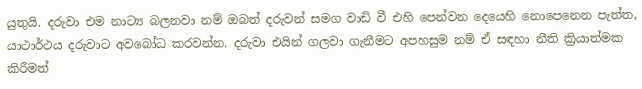යුතුයි. දරුවා එම නාට්‍ය බලනවා නම් ඔබත් දරුවන් සමග වාඩි වී එහි පෙන්වන දෙයෙහි නොපෙනෙන පැත්ත, යාථාර්ථය දරුවා‍ට අවබෝධ කරවන්න. දරුවා එයින් ගලවා ගැනීමට අපහසුම නම් ඒ සඳහා නීති ක්‍රියාත්මක කිරීමත්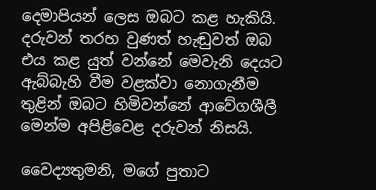දෙමාපියන් ලෙස ඔබට කළ හැකියි. දරුවන් තරහ වුණත් හැඬුවත් ඔබ එය කළ යුත් වන්නේ මෙවැනි දෙයට ඇබ්බැහි වීම වළක්වා නොගැනීම තුළින් ඔබට හිමිවන්නේ ආවේගශීලී මෙන්ම අපිළිවෙළ දරුවන් නිසයි.

වෛද්‍යතුමනි, මගේ පුතාට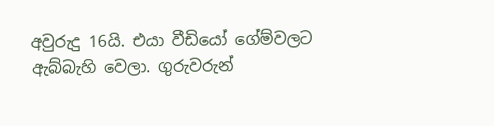අවුරුදු 16යි. එයා වීඩියෝ ගේම්වලට ඇබ්බැහි වෙලා. ගුරුවරුන්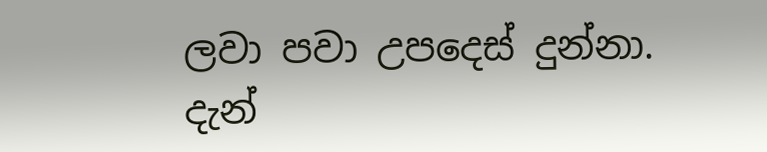ලවා පවා උපදෙස් දුන්නා. දැන්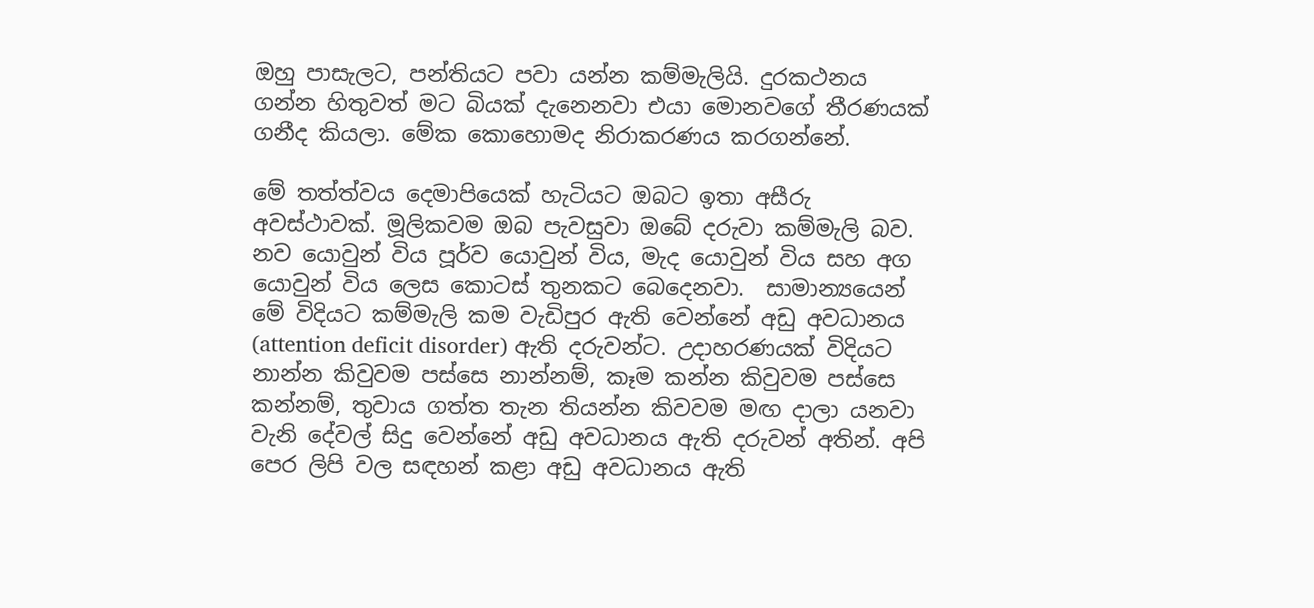ඔහු පාසැලට, පන්තියට පවා යන්න කම්මැලියි. දුරකථනය ගන්න හිතුවත් මට බියක් දැනෙනවා එයා මොනවගේ තීරණයක් ගනීද කියලා. මේක කොහොමද නිරාකරණය කරගන්නේ.

මේ තත්ත්වය දෙමාපියෙක් හැටියට ඔබට ඉතා අසීරු අවස්ථාවක්. මූලිකවම ඔබ පැවසුවා ඔබේ දරුවා කම්මැලි බව. නව යොවුන් විය පූර්ව යොවුන් විය, මැද යොවුන් විය සහ අග යොවුන් විය ලෙස කොටස් තුනකට බෙදෙනවා.  සාමාන්‍යයෙන් මේ විදියට කම්මැලි කම වැඩිපුර ඇති වෙන්නේ අඩු අවධානය (attention deficit disorder) ඇති දරුවන්ට. උදාහරණයක් විදියට නාන්න කිවුවම පස්සෙ නාන්නම්, කෑම කන්න කිවුවම පස්සෙ කන්නම්, තුවාය ගත්ත තැන තියන්න කිවවම මඟ දාලා යනවා වැනි දේවල් සිදු වෙන්නේ අඩු අවධානය ඇති දරුවන් අතින්. අපි පෙර ලිපි වල සඳහන් කළා අඩු අවධානය ඇති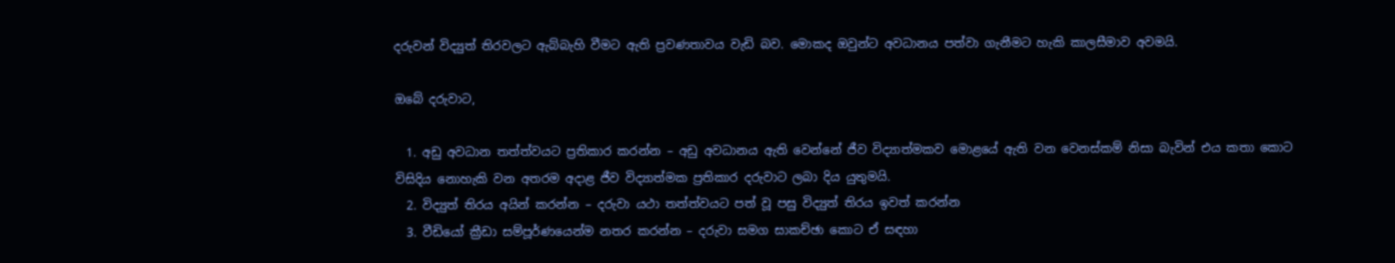දරුවන් විද්‍යුත් තිරවලට ඇබ්බැහි වීමට ඇති ප්‍රවණතාවය වැඩි බව‍. මොකද ඔවුන්ට අවධානය පත්වා ගැනීමට හැකි කාලසීමාව අවමයි.

ඔබේ දරුවාට,

  1. අඩු අවධාන තත්ත්වයට ප්‍රතිකාර කරන්න – අඩු අවධානය ඇති වෙන්නේ ජීව විද්‍යාත්මකව මොළයේ ඇති වන වෙනස්කම් නිසා බැවින් එය කතා කොට විසිදිය නොහැකි වන අතරම අදාළ ජීව විද්‍යාත්මක ප්‍රතිකාර දරුවාට ලබා දිය යුතුමයි.
  2. විද්‍යුත් තිරය අයින් කරන්න – දරුවා යථා තත්ත්වයට පත් වූ පසු විද්‍යුත් තිරය ඉවත් කරන්න
  3. වීඩියෝ ක්‍රීඩා සම්පූර්ණයෙන්ම නතර කරන්න – දරුවා සමග සාකච්ඡා කොට ඒ සඳහා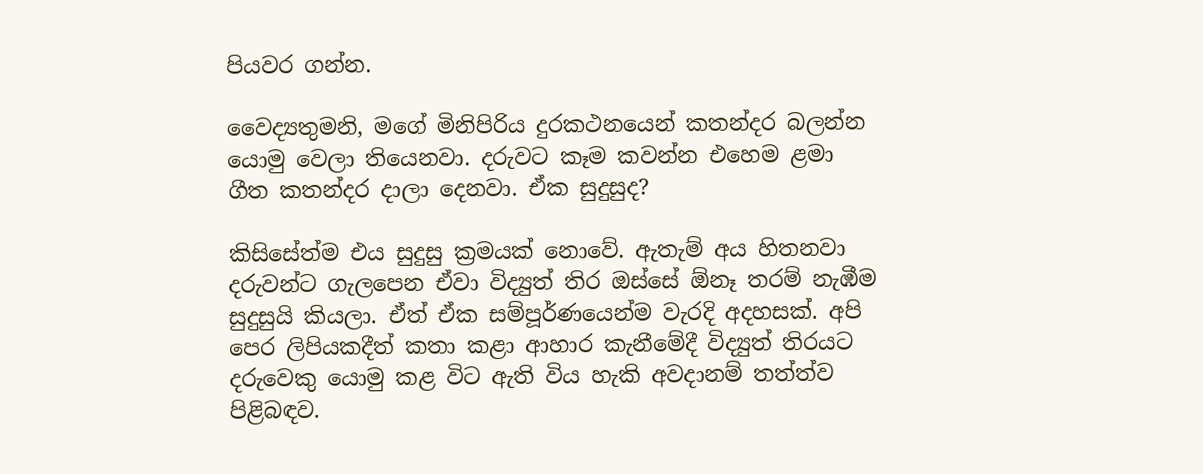පියවර ගන්න.

වෛද්‍යතුමනි, මගේ මිනිපිරිය දුරකථනයෙන් කතන්දර බලන්න යොමු වෙලා තියෙනවා. දරුවට කෑම කවන්න එහෙම ළමා ගීත කතන්දර දාලා දෙනවා. ඒක සුදුසුද?

කිසිසේත්ම එය සුදුසු ක්‍රමයක් නොවේ. ඇතැම් අය හිතනවා දරුවන්ට ගැලපෙන ඒවා විද්‍යුත් තිර ඔස්සේ ඕනෑ තරම් නැඹීම සුදුසුයි කියලා. ඒත් ඒක සම්පූර්ණයෙන්ම වැරදි අදහසක්‍. අපි පෙර ලිපියකදීත් කතා කළා ආහාර කැනීමේදී විද්‍යුත් තිරයට දරුවෙකු යොමු කළ විට ඇති විය හැකි අවදානම් තත්ත්ව පිළිබඳව.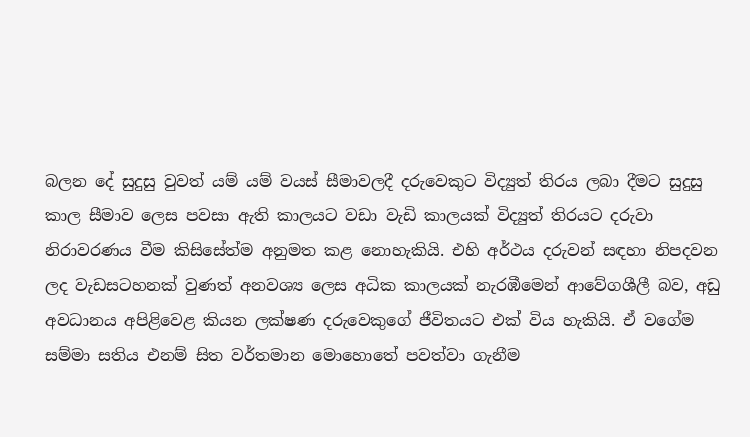බලන දේ සුදුසු වුවත් යම් යම් වයස් සීමාවලදී දරුවෙකුට විද්‍යුත් තිරය ලබා දීමට සුදුසු කාල සීමාව ලෙස පවසා ඇති කාලයට වඩා වැඩි කාලයක් විද්‍යුත් තිරයට දරුවා නිරාවරණය වීම කිසිසේත්ම අනුමත කළ නොහැකියි. එහි අර්ථය දරුවන් සඳහා නිපදවන ලද වැඩසටහනක් වුණත් අනවශ්‍ය ලෙස අධික කාලයක් නැරඹීමෙන් ආවේගශීලී බව, අඩු අවධානය අපිළිවෙළ කියන ලක්ෂණ දරුවෙකුගේ ජීවිතයට එක් විය හැකියි. ඒ වගේම සම්මා සතිය එනම් සිත වර්තමාන මොහොතේ පවත්වා ගැනීම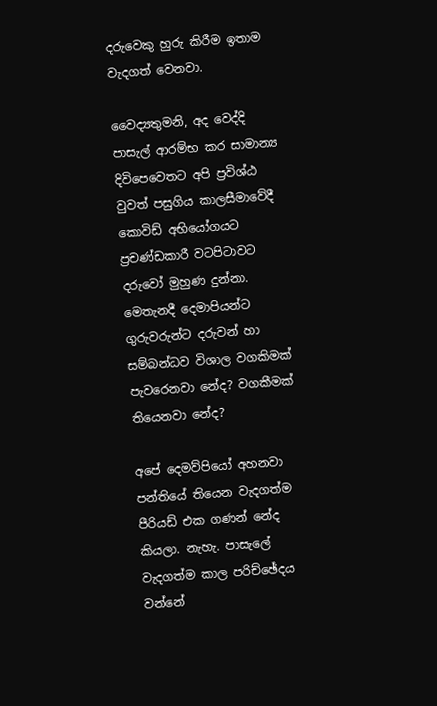දරුවෙකු හුරු කිරීම ඉතාම වැදගත් වෙනවා.

වෛද්‍යතුමනි, අද වෙද්දි පාසැල් ආරම්භ කර සාමාන්‍ය දිවිපෙවෙතට අපි ප්‍රවිශ්ඨ වුවත් පසුගිය කාලසීමාවේදී කොවිඩ් අභියෝගයට ප්‍රචණ්ඩකාරී වටපිටාවට දරුවෝ මුහුණ දුන්නා. මෙතැනදී දෙමාපියන්ට ගුරුවරුන්ට දරුවන් හා සම්බන්ධව විශාල වගකිමක් පැවරෙනවා නේද? වගකීමක් තියෙනවා නේද?

අපේ දෙමව්පියෝ අහනවා පන්තියේ තියෙන වැදගත්ම පීරියඩ් එක ගණන් නේද කියලා. නැහැ. පාසැලේ වැදගත්ම කාල පරිච්ඡේදය වන්නේ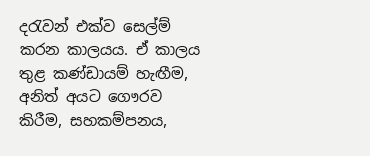දරැවන් එක්ව සෙල්ම් කරන කාලයය. ඒ කාලය තුළ කණ්ඩායම් හැඟීම, අනිත් අයට ගෞරව කිරීම, සහකම්පනය,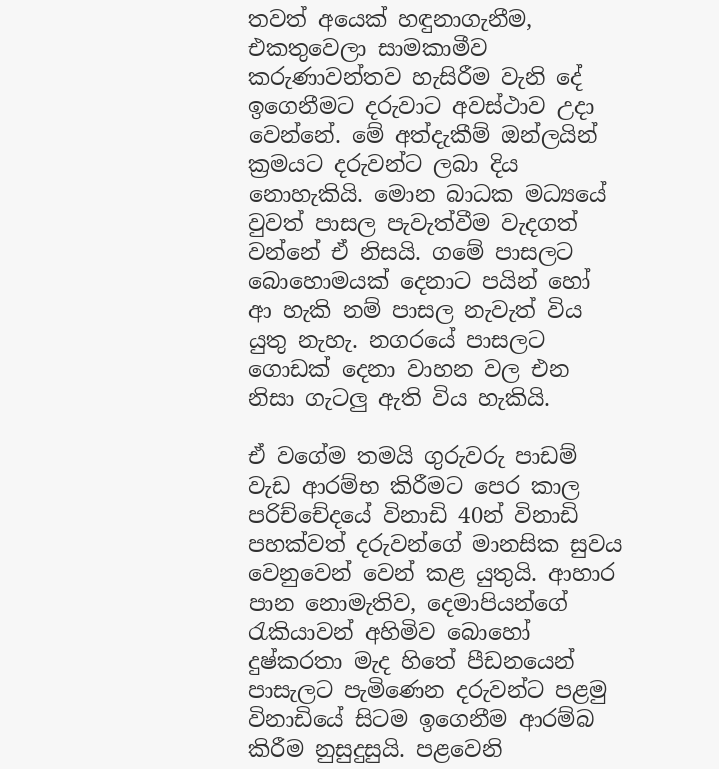තවත් අයෙක් හඳුනාගැනීම, එකතුවෙලා සාමකාමීව කරුණාවන්තව හැසිරීම වැනි දේ ඉගෙනීමට දරුවාට අවස්ථාව උදා වෙන්නේ. මේ අත්දැකීම් ඔන්ලයින් ක්‍රමයට දරුවන්ට ලබා දිය නොහැකියි. මොන බාධක මධ්‍යයේ වුවත් පාසල පැවැත්වීම වැදගත් වන්නේ ඒ නිසයි. ගමේ පාසලට බොහොමයක් දෙනාට පයින් හෝ ආ හැකි නම් පාසල නැවැත් විය යුතු නැහැ. නගරයේ පාසලට ගොඩක් දෙනා වාහන වල එන නිසා ගැටලු ඇති විය හැකියි.

ඒ වගේම තමයි ගුරුවරු පාඩම් වැඩ ආරම්භ කිරීමට පෙර කාල පරිච්චේදයේ විනාඩි 40න් විනාඩි පහක්වත් දරුවන්ගේ මානසික සුවය වෙනුවෙන් වෙන් කළ යුතුයි. ආහාර පාන නොමැතිව, දෙමාපියන්ගේ රැකියාවන් අහිමිව බොහෝ දුෂ්කරතා මැද හිතේ පීඩනයෙන් පාසැලට පැමිණෙන දරුවන්ට පළමු විනාඩියේ සිටම ඉගෙනීම ආරම්බ කිරීම නුසුදුසුයි. පළවෙනි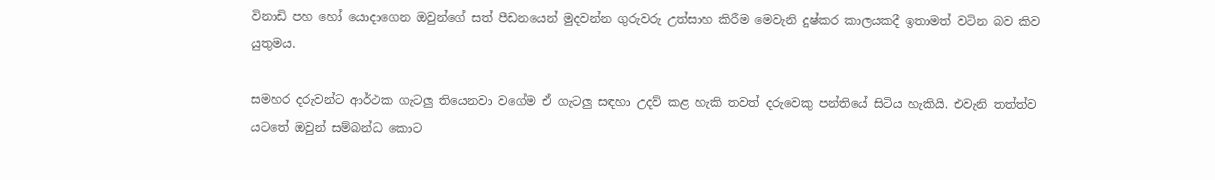විනාඩි පහ හෝ යොදාගෙන ඔවුන්ගේ සත් පීඩනයෙන් මුදවන්න ගුරුවරු උත්සාහ කිරීම මෙවැනි දුෂ්කර කාලයකදී ඉතාමත් වටින බව කිව යුතුමය.

සමහර දරුවන්ට ආර්ථක ගැටලු තියෙනවා වගේම ඒ ගැටලු සඳහා උදව් කළ හැකි තවත් දරුවෙකු පන්තියේ සිටිය හැකියි. එවැනි තත්ත්ව යටතේ ඔවුන් සම්බන්ධ කොට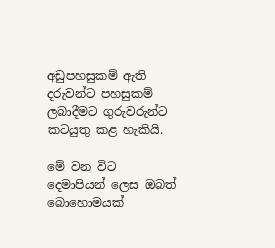අඩුපහසුකම් ඇති දරුවන්ට පහසුකම් ලබාදීමට ගුරුවරුන්ට කටයුතු කළ හැකියි.

මේ වන විට දෙමාපියන් ලෙස ඔබත් බොහොමයක්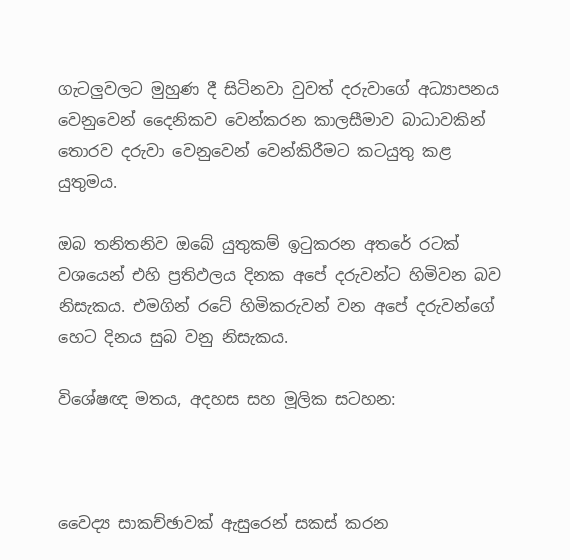ගැටලුවලට මුහුණ දී සිටිනවා වුවත් දරුවාගේ අධ්‍යාපනය වෙනුවෙන් දෛනිකව වෙන්කරන කාලසීමාව බාධාවකින් තොරව දරුවා වෙනුවෙන් වෙන්කිරීමට කටයුතු කළ යුතුමය.

ඔබ තනිතනිව ඔබේ යුතුකම් ඉටුකරන අතරේ රටක් වශයෙන් එහි ප්‍රතිඵලය දිනක අපේ දරුවන්ට හිමිවන බව නිසැකය. එමගින් රටේ හිමිකරුවන් වන අපේ දරුවන්‍ගේ හෙට දිනය සුබ වනු නිසැකය.

විශේෂඥ මතය, අදහස සහ මූලික සටහන:



වෛද්‍ය සාකච්ඡාවක් ඇසුරෙන් සකස් කරන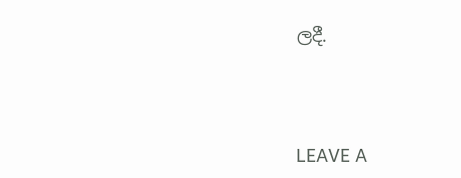ලදී.




LEAVE A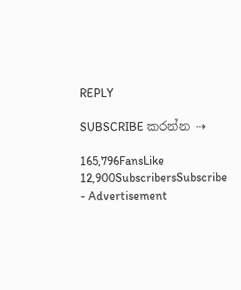REPLY

SUBSCRIBE කරන්න ⇢

165,796FansLike
12,900SubscribersSubscribe
- Advertisement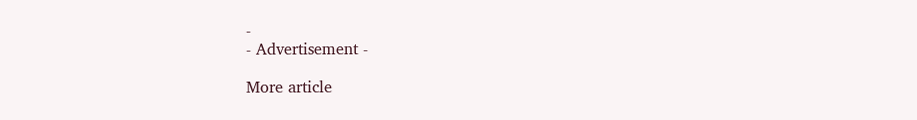-
- Advertisement -

More article